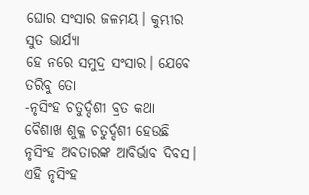ଘୋର ସଂସାର ଜଳମୟ। କୁମ୍ଭୀର ସୁତ ଭାର୍ଯ୍ୟା
ହେ ନରେ ସମୁଦ୍ର ସଂସାର। ଯେବେ ତରିବୁ ତୋ
-ନୃସିଂହ ଚତୁର୍ଦ୍ଦଶୀ ବ୍ରତ କଥା
ବୈଶାଖ ଶୁକ୍ଳ ଚତୁର୍ଦ୍ଦଶୀ ହେଉଛି ନୃସିଂହ ଅବତାରଙ୍କ ଆବିର୍ଭାବ ଦିବସ। ଏହି ନୃସିଂହ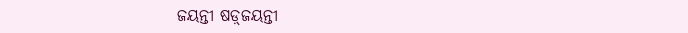ଜୟନ୍ତୀ ଷଡ଼୍‌ଜୟନ୍ତୀ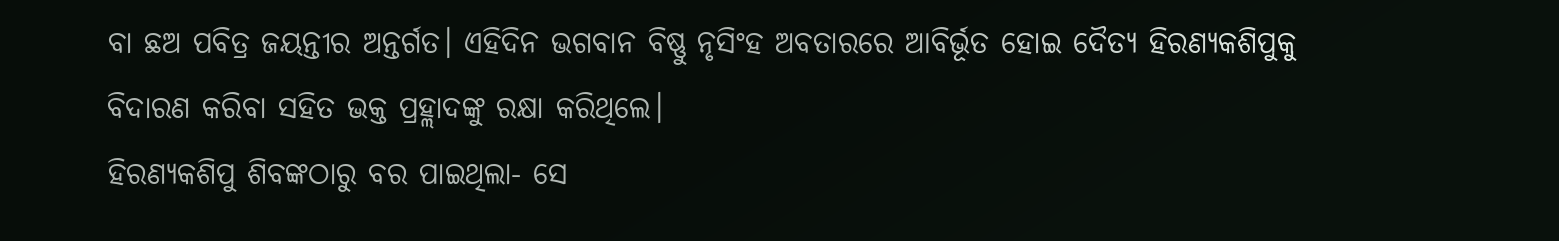ବା ଛଅ ପବିତ୍ର ଜୟନ୍ତୀର ଅନ୍ତର୍ଗତ। ଏହିଦିନ ଭଗବାନ ବିଷ୍ଣୁ ନୃସିଂହ ଅବତାରରେ ଆବିର୍ଭୂତ ହୋଇ ଦୈତ୍ୟ ହିରଣ୍ୟକଶିପୁକୁ ବିଦାରଣ କରିବା ସହିତ ଭକ୍ତ ପ୍ରହ୍ଲାଦଙ୍କୁ ରକ୍ଷା କରିଥିଲେ।
ହିରଣ୍ୟକଶିପୁ ଶିବଙ୍କଠାରୁ ବର ପାଇଥିଲା- ସେ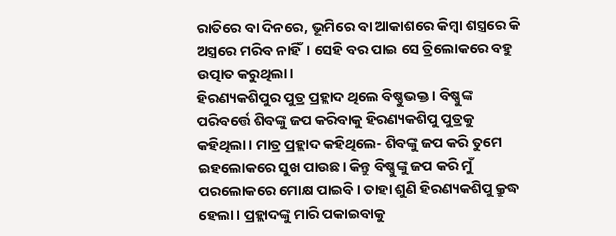ରାତିରେ ବା ଦିନରେ, ଭୂମିରେ ବା ଆକାଶରେ କିମ୍ବା ଶସ୍ତ୍ରରେ କି ଅସ୍ତ୍ରରେ ମରିବ ନାହିଁ। ସେହି ବର ପାଇ ସେ ତ୍ରିଲୋକରେ ବହୁ ଉତ୍ପାତ କରୁଥିଲା।
ହିରଣ୍ୟକଶିପୁର ପୁତ୍ର ପ୍ରହ୍ଲାଦ ଥିଲେ ବିଷ୍ଣୁଭକ୍ତ। ବିଷ୍ଣୁଙ୍କ ପରିବର୍ତ୍ତେ ଶିବଙ୍କୁ ଜପ କରିବାକୁ ହିରଣ୍ୟକଶିପୁ ପୁତ୍ରକୁ କହିଥିଲା। ମାତ୍ର ପ୍ରହ୍ଲାଦ କହିଥିଲେ- ଶିବଙ୍କୁ ଜପ କରି ତୁମେ ଇହଲୋକରେ ସୁଖ ପାଉଛ। କିନ୍ତୁ ବିଷ୍ଣୁଙ୍କୁ ଜପ କରି ମୁଁ ପରଲୋକରେ ମୋକ୍ଷ ପାଇବି। ତାହା ଶୁଣି ହିରଣ୍ୟକଶିପୁ କ୍ରୁଦ୍ଧ ହେଲା। ପ୍ରହ୍ଲାଦଙ୍କୁ ମାରି ପକାଇବାକୁ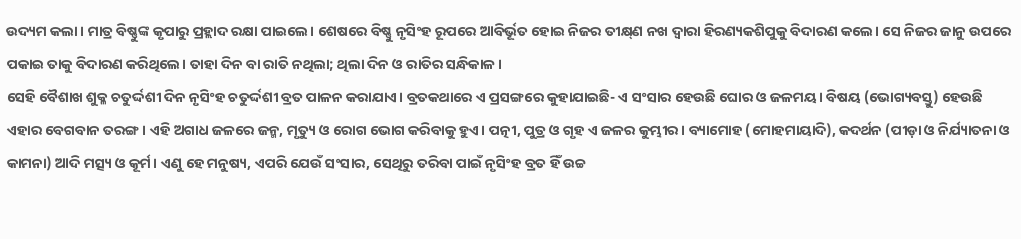ଉଦ୍ୟମ କଲା। ମାତ୍ର ବିଷ୍ଣୁଙ୍କ କୃପାରୁ ପ୍ରହ୍ଲାଦ ରକ୍ଷା ପାଇଲେ। ଶେଷରେ ବିଷ୍ଣୁ ନୃସିଂହ ରୂପରେ ଆବିର୍ଭୂତ ହୋଇ ନିଜର ତୀକ୍ଷ୍‌ଣ ନଖ ଦ୍ୱାରା ହିରଣ୍ୟକଶିପୁକୁ ବିଦାରଣ କଲେ। ସେ ନିଜର ଜାନୁ ଉପରେ ପକାଇ ତାକୁ ବିଦାରଣ କରିଥିଲେ। ତାହା ଦିନ ବା ରାତି ନଥିଲା; ଥିଲା ଦିନ ଓ ରାତିର ସନ୍ଧିକାଳ।
ସେହି ବୈଶାଖ ଶୁକ୍ଳ ଚତୁର୍ଦ୍ଦଶୀ ଦିନ ନୃସିଂହ ଚତୁର୍ଦ୍ଦଶୀ ବ୍ରତ ପାଳନ କରାଯାଏ। ବ୍ରତକଥାରେ ଏ ପ୍ରସଙ୍ଗରେ କୁହାଯାଇଛି- ଏ ସଂସାର ହେଉଛି ଘୋର ଓ ଜଳମୟ। ବିଷୟ (ଭୋଗ୍ୟବସ୍ତୁ) ହେଉଛି ଏହାର ବେଗବାନ ତରଙ୍ଗ। ଏହି ଅଗାଧ ଜଳରେ ଜନ୍ମ, ମୃତ୍ୟୁ ଓ ରୋଗ ଭୋଗ କରିବାକୁ ହୁଏ। ପତ୍ନୀ, ପୁତ୍ର ଓ ଗୃହ ଏ ଜଳର କୁମ୍ଭୀର। ବ୍ୟାମୋହ (ମୋହମାୟାଦି), କଦର୍ଥନ (ପୀଡ଼ା ଓ ନିର୍ଯ୍ୟାତନା ଓ କାମନା) ଆଦି ମତ୍ସ୍ୟ ଓ କୂର୍ମ। ଏଣୁ ହେ ମନୁଷ୍ୟ, ଏପରି ଯେଉଁ ସଂସାର, ସେଥିରୁ ତରିବା ପାଇଁ ନୃସିଂହ ବ୍ରତ ହିଁ ଉଚ୍ଚ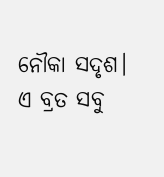ନୌକା ସଦୃଶ। ଏ ବ୍ରତ ସବୁ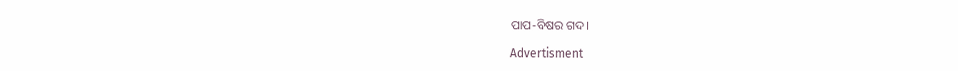ପାପ-ବିଷର ଗଦ।

Advertisment